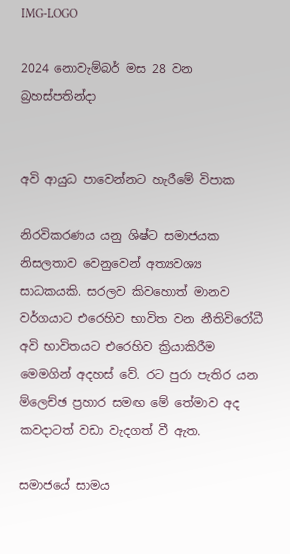IMG-LOGO

2024 නොවැම්බර් මස 28 වන බ්‍රහස්පතින්දා


අවි ආයුධ පාවෙන්නට හැරීමේ විපාක

නිරවිකරණය යනු ශිෂ්ට සමාජයක නිසලතාව වෙනුවෙන් අත්‍යවශ්‍ය සාධකයකි. සරලව කිවහොත් මානව වර්ගයාට එරෙහිව භාවිත වන නීතිවිරෝධී අවි භාවිතයට එරෙහිව ක්‍රියාකිරීම මෙමගින් අදහස් වේ. රට පුරා පැතිර යන ම්ලෙච්ඡ ප්‍රහාර සමඟ මේ තේමාව අද කවදාටත් වඩා වැදගත් වී ඇත.

සමාජයේ සාමය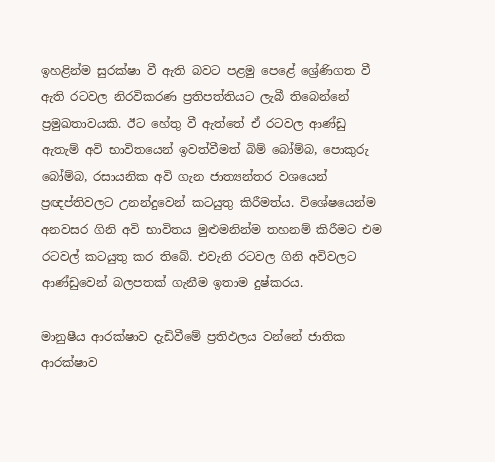ඉහළින්ම සුරක්ෂා වී ඇති බවට පළමු පෙළේ ශ්‍රේණිගත වී ඇති රටවල නිරවිකරණ ප්‍රතිපත්තියට ලැබී තිබෙන්නේ ප්‍රමුඛතාවයකි. ඊට හේතු වී ඇත්තේ ඒ රටවල ආණ්ඩු ඇතැම් අවි භාවිතයෙන් ඉවත්වීමත් බිම් බෝම්බ, පොකුරු බෝම්බ, රසායනික අවි ගැන ජාත්‍යන්තර වශයෙන් ප්‍රඥප්තිවලට උනන්දුවෙන් කටයුතු කිරීමත්ය. විශේෂයෙන්ම අනවසර ගිනි අවි භාවිතය මුළුමනින්ම තහනම් කිරීමට එම රටවල් කටයුතු කර තිබේ. එවැනි රටවල ගිනි අවිවලට ආණ්ඩුවෙන් බලපතක් ගැනීම ඉතාම දුෂ්කරය.

මානුෂීය ආරක්ෂාව දැඩිවීමේ ප්‍රතිඵලය වන්නේ ජාතික ආරක්ෂාව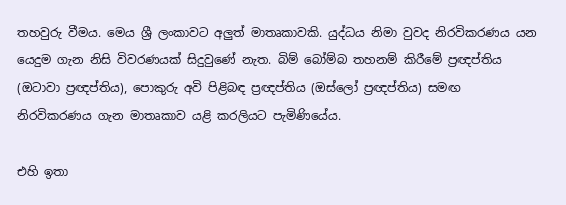තහවුරු වීමය. මෙය ශ්‍රී ලංකාවට අලුත් මාතෘකාවකි. යුද්ධය නිමා වුවද නිරවිකරණය යන යෙදුම ගැන නිසි විවරණයක් සිදුවුණේ නැත. බිම් බෝම්බ තහනම් කිරීමේ ප්‍රඥප්තිය (ඔටාවා ප්‍රඥප්තිය), පොකුරු අවි පිළිබඳ ප්‍රඥප්තිය (ඔස්ලෝ ප්‍රඥප්තිය) සමඟ නිරවිකරණය ගැන මාතෘකාව යළි කරලියට පැමිණියේය.

එහි ඉතා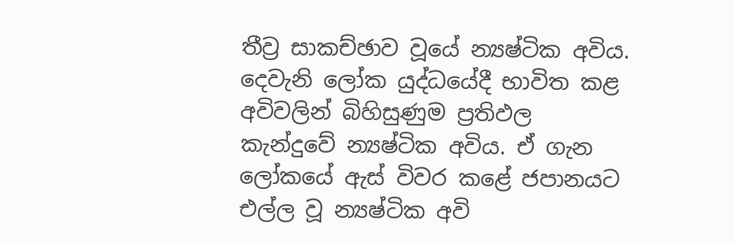තීව්‍ර සාකච්ඡාව වූයේ න්‍යෂ්ටික අවිය. දෙවැනි ලෝක යුද්ධයේදී භාවිත කළ අවිවලින් බිහිසුණුම ප්‍රතිඵල කැන්දුවේ න්‍යෂ්ටික අවිය. ඒ ගැන ලෝකයේ ඇස් විවර කළේ ජපානයට එල්ල වූ න්‍යෂ්ටික අවි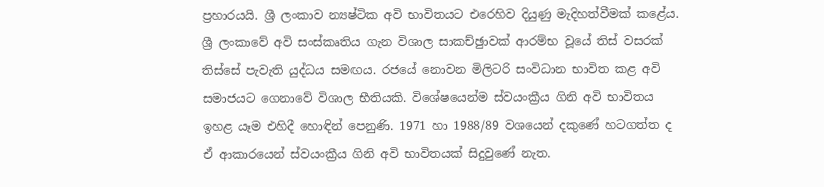ප්‍රහාරයයි. ශ්‍රී ලංකාව න්‍යෂ්ටික අවි භාවිතයට එරෙහිව දියුණු මැදිහත්වීමක් කළේය. ශ්‍රී ලංකාවේ අවි සංස්කෘතිය ගැන විශාල සාකච්ඡුාවක් ආරම්භ වූයේ තිස් වසරක් තිස්සේ පැවැති යුද්ධය සමඟය. රජයේ නොවන මිලිටරි සංවිධාන භාවිත කළ අවි සමාජයට ගෙනාවේ විශාල භීතියකි. විශේෂයෙන්ම ස්වයංක්‍රීය ගිනි අවි භාවිතය ඉහළ යෑම එහිදී හොඳින් පෙනුණි. 1971 හා 1988/89 වශයෙන් දකුණේ හටගත්ත ද ඒ ආකාරයෙන් ස්වයංක්‍රීය ගිනි අවි භාවිතයක් සිදුවුණේ නැත.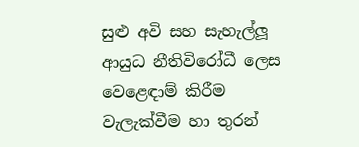සුළු අවි සහ සැහැල්ලූ ආයුධ නීතිවිරෝධී ලෙස වෙළෙඳාම් කිරීම වැලැක්වීම හා තුරන්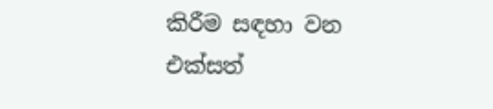කිරීම සඳහා වන එක්සත්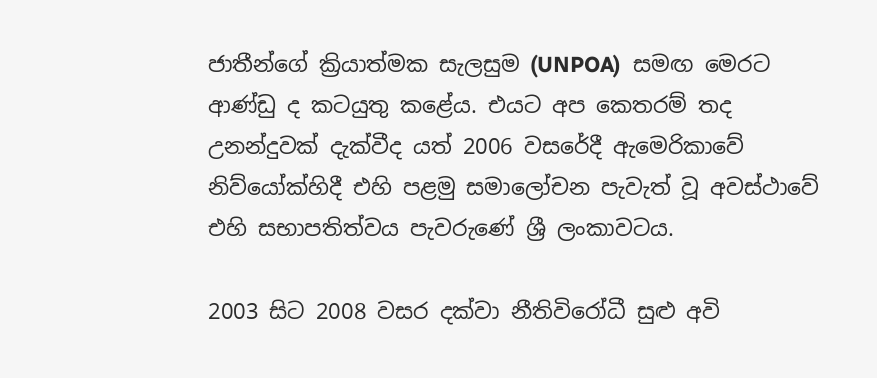ජාතීන්ගේ ක්‍රියාත්මක සැලසුම (UNPOA)  සමඟ මෙරට ආණ්ඩු ද කටයුතු කළේය. එයට අප කෙතරම් තද උනන්දුවක් දැක්වීද යත් 2006 වසරේදී ඇමෙරිකාවේ නිව්යෝක්හිදී එහි පළමු සමාලෝචන පැවැත් වූ අවස්ථාවේ එහි සභාපතිත්වය පැවරුණේ ශ්‍රී ලංකාවටය.

2003 සිට 2008 වසර දක්වා නීතිවිරෝධී සුළු අවි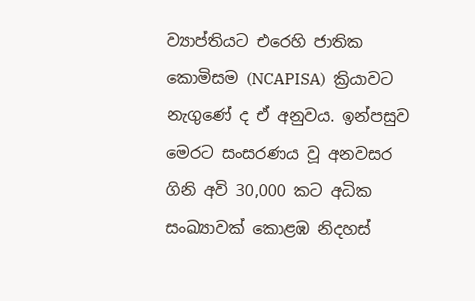ව්‍යාප්තියට එරෙහි ජාතික කොමිසම (NCAPISA)  ක්‍රියාවට නැගුණේ ද ඒ අනුවය. ඉන්පසුව මෙරට සංසරණය වූ අනවසර ගිනි අවි 30,000 කට අධික සංඛ්‍යාවක් කොළඹ නිදහස්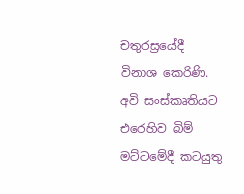චතුරස්‍රයේදී විනාශ කෙරිණි. අවි සංස්කෘතියට එරෙහිව බිම් මට්ටමේදී කටයුතු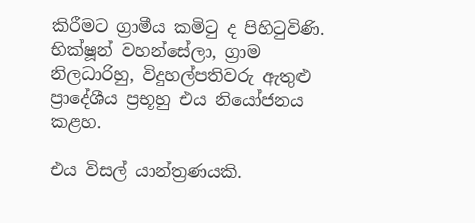කිරීමට ග්‍රාමීය කමිටු ද පිහිටුවිණි. භික්ෂූන් වහන්සේලා, ග්‍රාම නිලධාරිහු, විදුහල්පතිවරු ඇතුළු ප්‍රාදේශීය ප්‍රභූහු එය නියෝජනය කළහ.

එය විසල් යාන්ත්‍රණයකි.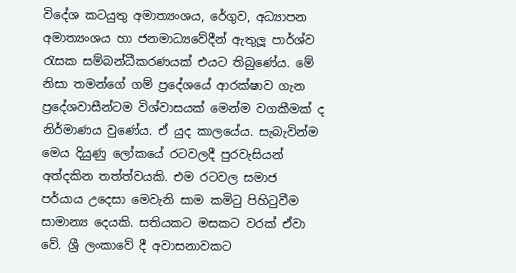විදේශ කටයුතු අමාත්‍යංශය, රේගුව, අධ්‍යාපන අමාත්‍යංශය හා ජනමාධ්‍යවේදීන් ඇතුලූ පාර්ශ්ව රැසක සම්බන්ධීකරණයක් එයට තිබුණේය. මේ නිසා තමන්ගේ ගම් ප්‍රදේශයේ ආරක්ෂාව ගැන ප්‍රදේශවාසීන්ටම විශ්වාසයක් මෙන්ම වගකීමක් ද නිර්මාණය වුණේය. ඒ යුද කාලයේය. සැබැවින්ම මෙය දියුණු ලෝකයේ රටවලදී පුරවැසියන් අත්දකින තත්ත්වයකි. එම රටවල සමාජ පර්යාය උදෙසා මෙවැනි සාම කමිටු පිහිටුවීම සාමාන්‍ය දෙයකි. සතියකට මසකට වරක් ඒවා වේ. ශ්‍රී ලංකාවේ දී අවාසනාවකට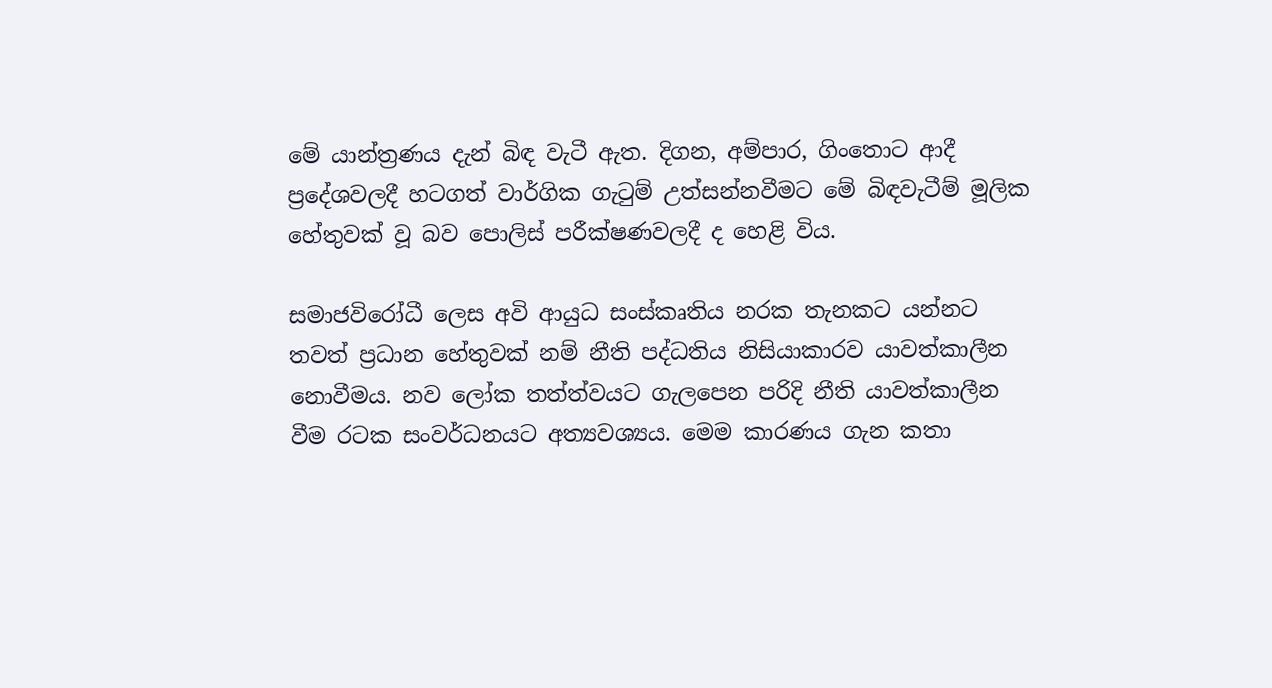මේ යාන්ත්‍රණය දැන් බිඳ වැටී ඇත. දිගන, අම්පාර, ගිංතොට ආදී ප්‍රදේශවලදී හටගත් වාර්ගික ගැටුම් උත්සන්නවීමට මේ බිඳවැටීම් මූලික හේතුවක් වූ බව පොලිස් පරීක්ෂණවලදී ද හෙළි විය.

සමාජවිරෝධී ලෙස අවි ආයුධ සංස්කෘතිය නරක තැනකට යන්නට තවත් ප්‍රධාන හේතුවක් නම් නීති පද්ධතිය නිසියාකාරව යාවත්කාලීන නොවීමය. නව ලෝක තත්ත්වයට ගැලපෙන පරිදි නීති යාවත්කාලීන වීම රටක සංවර්ධනයට අත්‍යවශ්‍යය. මෙම කාරණය ගැන කතා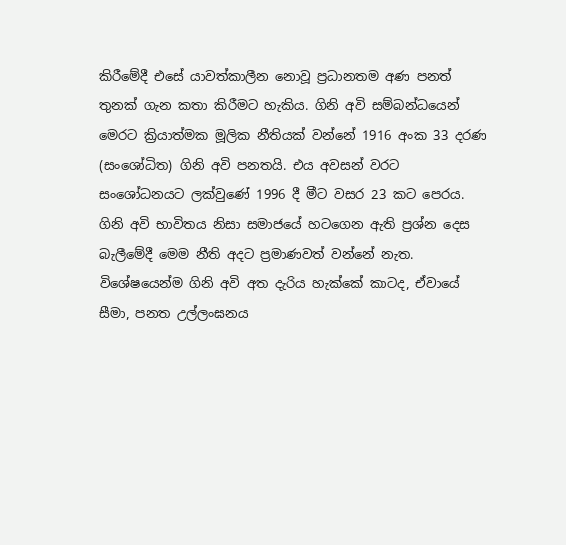කිරීමේදී එසේ යාවත්කාලීන නොවූ ප්‍රධානතම අණ පනත් තුනක් ගැන කතා කිරීමට හැකිය. ගිනි අවි සම්බන්ධයෙන් මෙරට ක්‍රියාත්මක මූලික නීතියක් වන්නේ 1916 අංක 33 දරණ (සංශෝධිත) ගිනි අවි පනතයි. එය අවසන් වරට සංශෝධනයට ලක්වුණේ 1996 දී මීට වසර 23 කට පෙරය. ගිනි අවි භාවිතය නිසා සමාජයේ හටගෙන ඇති ප්‍රශ්න දෙස බැලීමේදී මෙම නීති අදට ප්‍රමාණවත් වන්නේ නැත. විශේෂයෙන්ම ගිනි අවි අත දැරිය හැක්කේ කාටද, ඒවායේ සීමා, පනත උල්ලංඝනය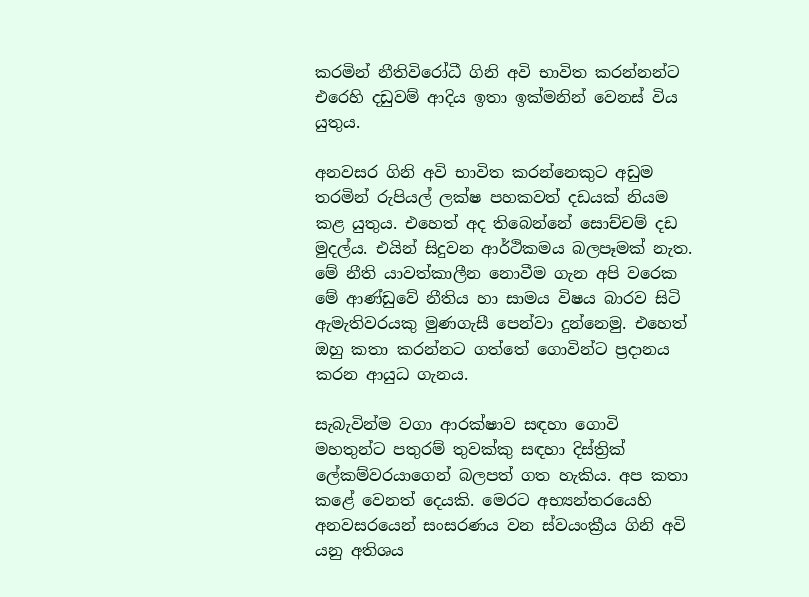කරමින් නීතිවිරෝධී ගිනි අවි භාවිත කරන්නන්ට එරෙහි දඩුවම් ආදිය ඉතා ඉක්මනින් වෙනස් විය යුතුය.

අනවසර ගිනි අවි භාවිත කරන්නෙකුට අඩුම තරමින් රුපියල් ලක්ෂ පහකවත් දඩයක් නියම කළ යුතුය. එහෙත් අද තිබෙන්නේ සොච්චම් දඩ මුදල්ය. එයින් සිදුවන ආර්ථිකමය බලපෑමක් නැත. මේ නීති යාවත්කාලීන නොවීම ගැන අපි වරෙක මේ ආණ්ඩුවේ නීතිය හා සාමය විෂය බාරව සිටි ඇමැතිවරයකු මුණගැසී පෙන්වා දුන්නෙමු. එහෙත් ඔහු කතා කරන්නට ගත්තේ ගොවින්ට ප්‍රදානය කරන ආයුධ ගැනය.

සැබැවින්ම වගා ආරක්ෂාව සඳහා ගොවි මහතුන්ට පතුරම් තුවක්කු සඳහා දිස්ත්‍රික් ලේකම්වරයාගෙන් බලපත් ගත හැකිය. අප කතා කළේ වෙනත් දෙයකි. මෙරට අභ්‍යන්තරයෙහි අනවසරයෙන් සංසරණය වන ස්වයංක්‍රීය ගිනි අවි යනු අතිශය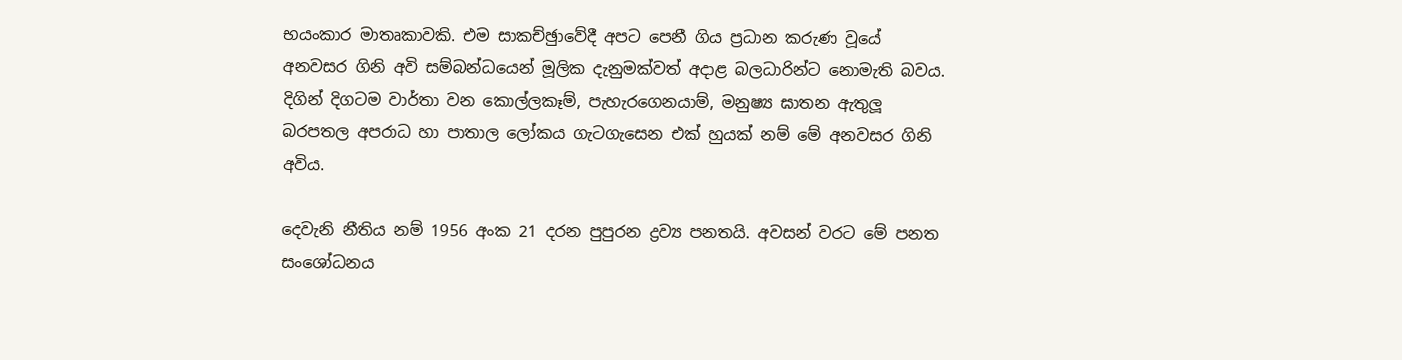භයංකාර මාතෘකාවකි. එම සාකච්ඡුාවේදී අපට පෙනී ගිය ප්‍රධාන කරුණ වූයේ අනවසර ගිනි අවි සම්බන්ධයෙන් මූලික දැනුමක්වත් අදාළ බලධාරින්ට නොමැති බවය. දිගින් දිගටම වාර්තා වන කොල්ලකෑම්, පැහැරගෙනයාම්, මනුෂ්‍ය ඝාතන ඇතුලූ බරපතල අපරාධ හා පාතාල ලෝකය ගැටගැසෙන එක් හුයක් නම් මේ අනවසර ගිනි අවිය.

දෙවැනි නීතිය නම් 1956 අංක 21 දරන පුපුරන ද්‍රව්‍ය පනතයි. අවසන් වරට මේ පනත සංශෝධනය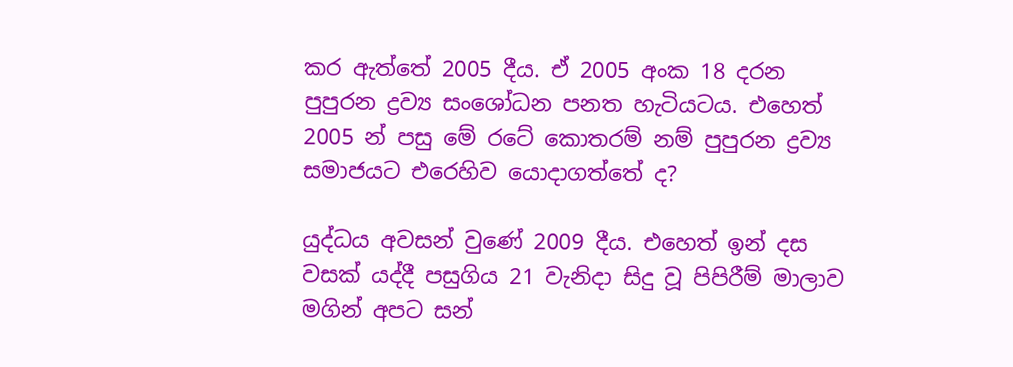කර ඇත්තේ 2005 දීය. ඒ 2005 අංක 18 දරන පුපුරන ද්‍රව්‍ය සංශෝධන පනත හැටියටය. එහෙත් 2005 න් පසු මේ රටේ කොතරම් නම් පුපුරන ද්‍රව්‍ය සමාජයට එරෙහිව යොදාගත්තේ ද?

යුද්ධය අවසන් වුණේ 2009 දීය. එහෙත් ඉන් දස වසක් යද්දී පසුගිය 21 වැනිදා සිදු වූ පිපිරීම් මාලාව මගින් අපට සන්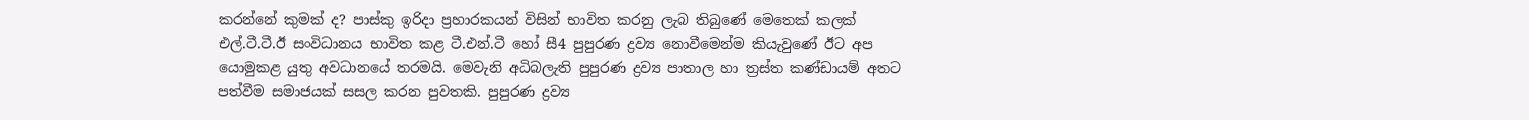කරන්නේ කුමක් ද? පාස්කු ඉරිදා ප්‍රහාරකයන් විසින් භාවිත කරනු ලැබ තිබුණේ මෙතෙක් කලක් එල්.ටී.ටී.ඊ සංවිධානය භාවිත කළ ටී.එන්.ටී හෝ සී4 පුපුරණ ද්‍රව්‍ය නොවීමෙන්ම කියැවුණේ ඊට අප යොමුකළ යුතු අවධානයේ තරමයි. මෙවැනි අධිබලැති පුපුරණ ද්‍රව්‍ය පාතාල හා ත්‍රස්ත කණ්ඩායම් අතට පත්වීම සමාජයක් සසල කරන පුවතකි. පුපුරණ ද්‍රව්‍ය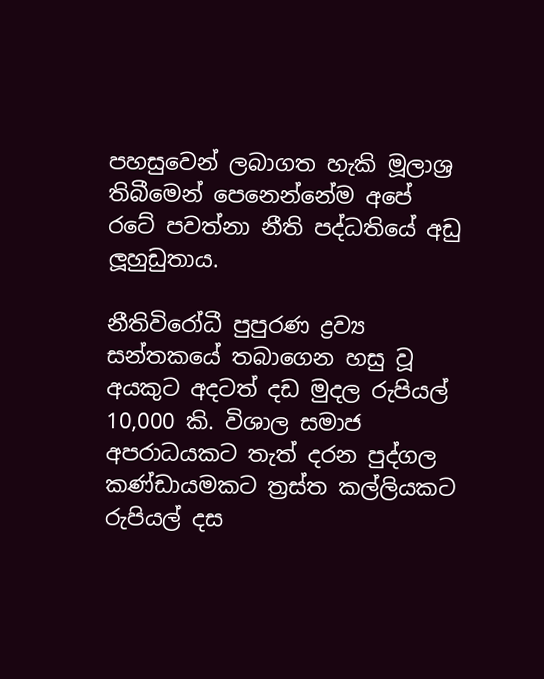පහසුවෙන් ලබාගත හැකි මූලාශ්‍ර තිබීමෙන් පෙනෙන්නේම අපේ රටේ පවත්නා නීති පද්ධතියේ අඩු ලූහුඩුතාය.

නීතිවිරෝධී පුපුරණ ද්‍රව්‍ය සන්තකයේ තබාගෙන හසු වූ අයකුට අදටත් දඩ මුදල රුපියල් 10,000 කි. විශාල සමාජ අපරාධයකට තැත් දරන පුද්ගල කණ්ඩායමකට ත්‍රස්ත කල්ලියකට රුපියල් දස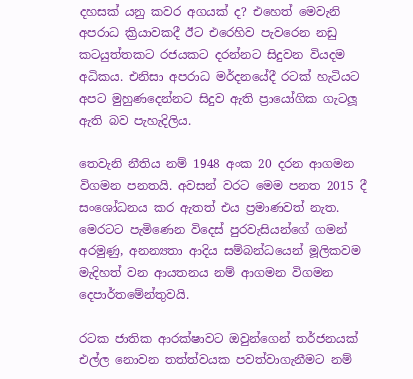දහසක් යනු කවර අගයක් ද? එහෙත් මෙවැනි අපරාධ ක්‍රියාවකදී ඊට එරෙහිව පැවරෙන නඩු කටයුත්තකට රජයකට දරන්නට සිදුවන වියදම අධිකය. එනිසා අපරාධ මර්දනයේදී රටක් හැටියට අපට මුහුණදෙන්නට සිදුව ඇති ප්‍රායෝගික ගැටලූ ඇති බව පැහැදිලිය.

තෙවැනි නීතිය නම් 1948 අංක 20 දරන ආගමන විගමන පනතයි. අවසන් වරට මෙම පනත 2015 දී සංශෝධනය කර ඇතත් එය ප්‍රමාණවත් නැත. මෙරටට පැමිණෙන විදෙස් පුරවැසියන්ගේ ගමන් අරමුණු, අනන්‍යතා ආදිය සම්බන්ධයෙන් මූලිකවම මැදිහත් වන ආයතනය නම් ආගමන විගමන දෙපාර්තමේන්තුවයි.

රටක ජාතික ආරක්ෂාවට ඔවුන්ගෙන් තර්ජනයක් එල්ල නොවන තත්ත්වයක පවත්වාගැනීමට නම්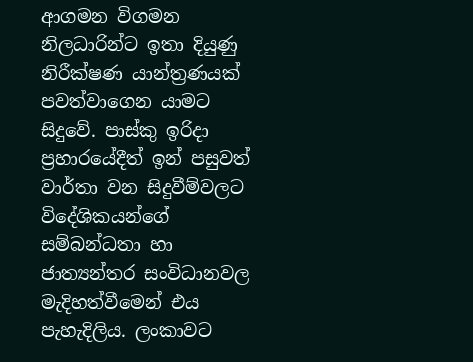ආගමන විගමන නිලධාරින්ට ඉතා දියුණු නිරීක්ෂණ යාන්ත්‍රණයක් පවත්වාගෙන යාමට සිදුවේ. පාස්කු ඉරිදා ප්‍රහාරයේදීත් ඉන් පසුවත් වාර්තා වන සිදුවීම්වලට විදේශිකයන්ගේ සම්බන්ධතා හා ජාත්‍යන්තර සංවිධානවල මැදිහත්වීමෙන් එය පැහැදිලිය. ලංකාවට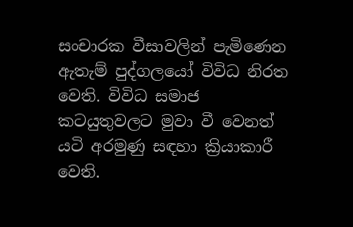සංචාරක වීසාවලින් පැමිණෙන ඇතැම් පුද්ගලයෝ විවිධ නිරත වෙති. විවිධ සමාජ කටයුතුවලට මුවා වී වෙනත් යටි අරමුණු සඳහා ක්‍රියාකාරී වෙති.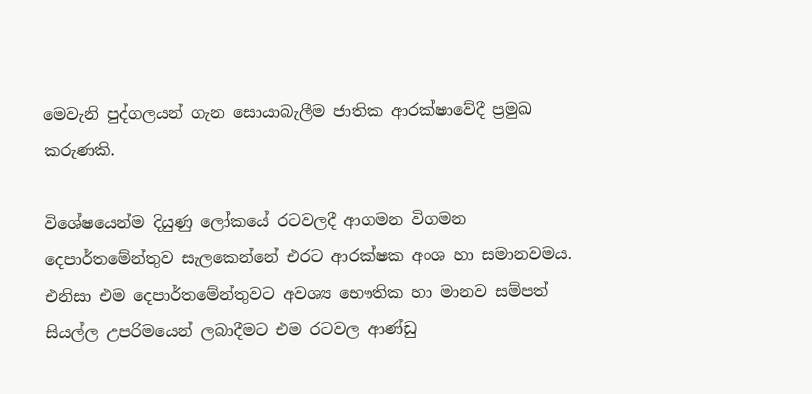මෙවැනි පුද්ගලයන් ගැන සොයාබැලීම ජාතික ආරක්ෂාවේදී ප්‍රමුඛ කරුණකි.

විශේෂයෙන්ම දියුණු ලෝකයේ රටවලදී ආගමන විගමන දෙපාර්තමේන්තුව සැලකෙන්නේ එරට ආරක්ෂක අංශ හා සමානවමය. එනිසා එම දෙපාර්තමේන්තුවට අවශ්‍ය භෞතික හා මානව සම්පත් සියල්ල උපරිමයෙන් ලබාදීමට එම රටවල ආණ්ඩු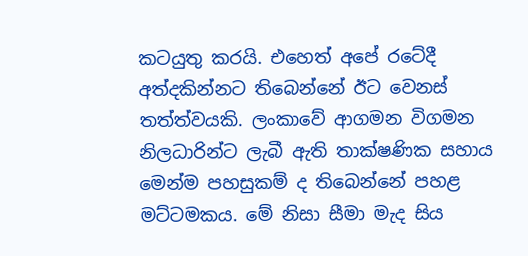කටයුතු කරයි. එහෙත් අපේ රටේදී අත්දකින්නට තිබෙන්නේ ඊට වෙනස් තත්ත්වයකි. ලංකාවේ ආගමන විගමන නිලධාරින්ට ලැබී ඇති තාක්ෂණික සහාය මෙන්ම පහසුකම් ද තිබෙන්නේ පහළ මට්ටමකය. මේ නිසා සීමා මැද සිය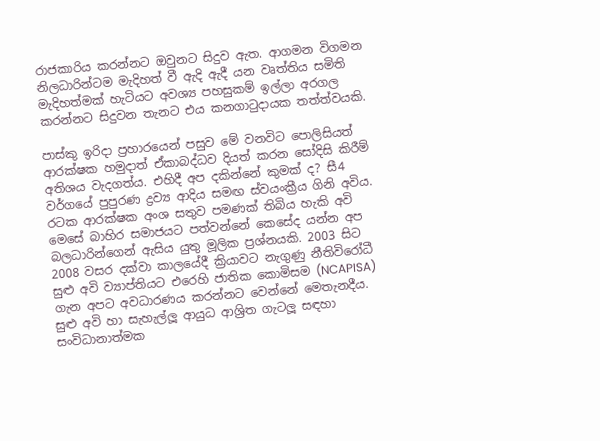රාජකාරිය කරන්නට ඔවුනට සිදුව ඇත. ආගමන විගමන නිලධාරින්ටම මැදිහත් වී ඇදි ඇදී යන වෘත්තිය සමිති මැදිහත්මක් හැටියට අවශ්‍ය පහසුකම් ඉල්ලා අරගල කරන්නට සිදුවන තැනට එය කනගාටුදායක තත්ත්වයකි.

පාස්කු ඉරිදා ප්‍රහාරයෙන් පසුව මේ වනවිට පොලිසියත් ආරක්ෂක හමුදාත් ඒකාබද්ධව දියත් කරන සෝදිසි කිරීම් අතිශය වැදගත්ය. එහිදී අප දකින්නේ කුමක් ද? සී4 වර්ගයේ පුපුරණ ද්‍රව්‍ය ආදිය සමඟ ස්වයංක්‍රීය ගිනි අවිය. රටක ආරක්ෂක අංශ සතුව පමණක් තිබිය හැකි අවි මෙසේ බාහිර සමාජයට පත්වන්නේ කෙසේද යන්න අප බලධාරින්ගෙන් ඇසිය යුතු මූලික ප්‍රශ්නයකි. 2003 සිට 2008 වසර දක්වා කාලයේදී ක්‍රියාවට නැගුණු නීතිවිරෝධී සුළු අවි ව්‍යාප්තියට එරෙහි ජාතික කොමිසම (NCAPISA)    ගැන අපට අවධාරණය කරන්නට වෙන්නේ මෙතැනදීය. සුළු අවි හා සැහැල්ලූ ආයුධ ආශ්‍රිත ගැටලූ සඳහා සංවිධානාත්මක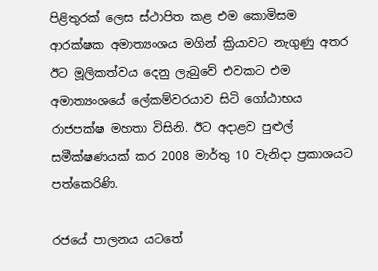පිළිතුරක් ලෙස ස්ථාපිත කළ එම කොමිසම ආරක්ෂක අමාත්‍යංශය මගින් ක්‍රියාවට නැගුණු අතර ඊට මූලිකත්වය දෙනු ලැබුවේ එවකට එම අමාත්‍යංශයේ ලේකම්වරයාව සිටි ගෝඨාභය රාජපක්ෂ මහතා විසිනි. ඊට අදාළව පුළුල් සමීක්ෂණයක් කර 2008 මාර්තු 10 වැනිදා ප්‍රකාශයට පත්කෙරිණි.

රජයේ පාලනය යටතේ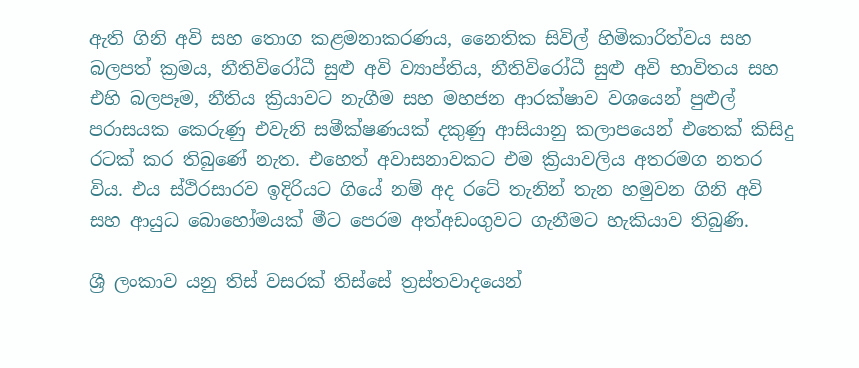ඇති ගිනි අවි සහ තොග කළමනාකරණය, නෛතික සිවිල් හිමිකාරිත්වය සහ බලපත් ක්‍රමය, නීතිවිරෝධී සුළු අවි ව්‍යාප්තිය, නීතිවිරෝධී සුළු අවි භාවිතය සහ එහි බලපෑම, නීතිය ක්‍රියාවට නැගීම සහ මහජන ආරක්ෂාව වශයෙන් පුළුල් පරාසයක කෙරුණු එවැනි සමීක්ෂණයක් දකුණු ආසියානු කලාපයෙන් එතෙක් කිසිදු රටක් කර තිබුණේ නැත. එහෙත් අවාසනාවකට එම ක්‍රියාවලිය අතරමග නතර විය. එය ස්ථිරසාරව ඉදිරියට ගියේ නම් අද රටේ තැනින් තැන හමුවන ගිනි අවි සහ ආයුධ බොහෝමයක් මීට පෙරම අත්අඩංගුවට ගැනීමට හැකියාව තිබුණි.

ශ්‍රී ලංකාව යනු තිස් වසරක් තිස්සේ ත්‍රස්තවාදයෙන්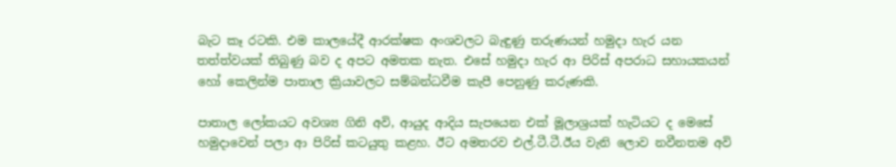බැට කෑ රටකි. එම කාලයේදී ආරක්ෂක අංශවලට බැඳුණු තරුණයන් හමුදා හැර යන තත්ත්වයක් තිබුණු බව ද අපට අමතක නැත. එසේ හමුදා හැර ආ පිරිස් අපරාධ සහායකයන් හෝ කෙලින්ම පාතාල ක්‍රියාවලට සම්බන්ධවීම කැපී පෙනුණු කරුණකි.

පාතාල ලෝකයට අවශ්‍ය ගිනි අවි, ආයුද ආදිය සැපයෙන එක් මූලාශ්‍රයක් හැටියට ද මෙසේ හමුදාවෙන් පලා ආ පිරිස් කටයුතු කළහ. ඊට අමතරව එල්.ටී.ටී.ඊය වැනි ලොව නවීනතම අවි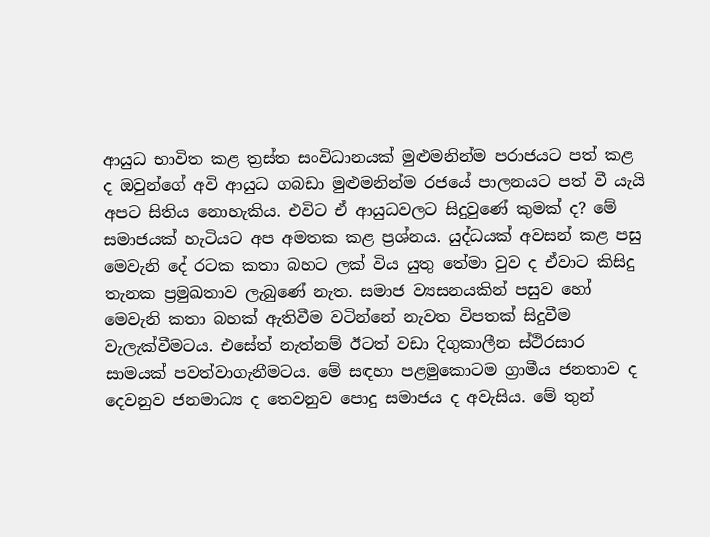ආයුධ භාවිත කළ ත්‍රස්ත සංවිධානයක් මුළුමනින්ම පරාජයට පත් කළ ද ඔවුන්ගේ අවි ආයුධ ගබඩා මුළුමනින්ම රජයේ පාලනයට පත් වී යැයි අපට සිතිය නොහැකිය. එවිට ඒ ආයුධවලට සිදුවුණේ කුමක් ද? මේ සමාජයක් හැටියට අප අමතක කළ ප්‍රශ්නය. යුද්ධයක් අවසන් කළ පසු මෙවැනි දේ රටක කතා බහට ලක් විය යුතු තේමා වුව ද ඒවාට කිසිදු තැනක ප්‍රමුඛතාව ලැබුණේ නැත. සමාජ ව්‍යසනයකින් පසුව හෝ මෙවැනි කතා බහක් ඇතිවීම වටින්නේ නැවත විපතක් සිදුවීම වැලැක්වීමටය. එසේත් නැත්නම් ඊටත් වඩා දිගුකාලීන ස්ථිරසාර සාමයක් පවත්වාගැනීමටය. මේ සඳහා පළමුකොටම ග්‍රාමීය ජනතාව ද දෙවනුව ජනමාධ්‍ය ද තෙවනුව පොදු සමාජය ද අවැසිය. මේ තුන්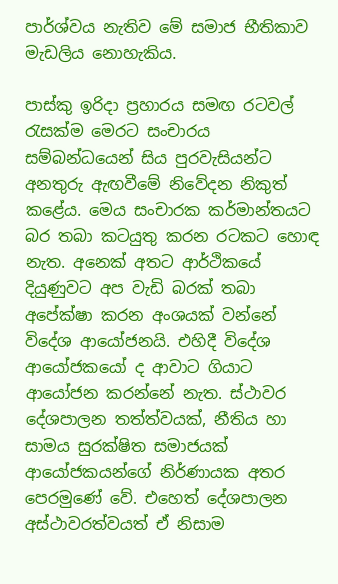පාර්ශ්වය නැතිව මේ සමාජ භීතිකාව මැඩලිය නොහැකිය.

පාස්කු ඉරිදා ප්‍රහාරය සමඟ රටවල් රැසක්ම මෙරට සංචාරය සම්බන්ධයෙන් සිය පුරවැසියන්ට අනතුරු ඇඟවීමේ නිවේදන නිකුත් කළේය. මෙය සංචාරක කර්මාන්තයට බර තබා කටයුතු කරන රටකට හොඳ නැත. අනෙක් අතට ආර්ථිකයේ දියුණුවට අප වැඩි බරක් තබා අපේක්ෂා කරන අංශයක් වන්නේ විදේශ ආයෝජනයි. එහිදී විදේශ ආයෝජකයෝ ද ආවාට ගියාට ආයෝජන කරන්නේ නැත. ස්ථාවර දේශපාලන තත්ත්වයක්, නීතිය හා සාමය සුරක්ෂිත සමාජයක් ආයෝජකයන්ගේ නිර්ණායක අතර පෙරමුණේ වේ. එහෙත් දේශපාලන අස්ථාවරත්වයත් ඒ නිසාම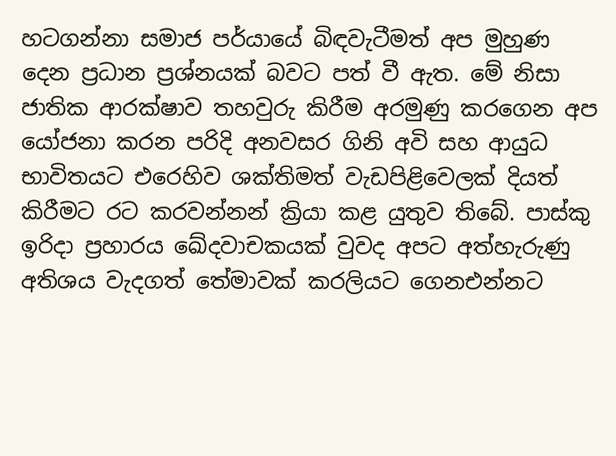හටගන්නා සමාජ පර්යායේ බිඳවැටීමත් අප මුහුණ දෙන ප්‍රධාන ප්‍රශ්නයක් බවට පත් වී ඇත. මේ නිසා ජාතික ආරක්ෂාව තහවුරු කිරීම අරමුණු කරගෙන අප යෝජනා කරන පරිදි අනවසර ගිනි අවි සහ ආයුධ භාවිතයට එරෙහිව ශක්තිමත් වැඩපිළිවෙලක් දියත් කිරීමට රට කරවන්නන් ක්‍රියා කළ යුතුව තිබේ. පාස්කු ඉරිදා ප්‍රහාරය ඛේදවාචකයක් වුවද අපට අත්හැරුණු අතිශය වැදගත් තේමාවක් කරලියට ගෙනඑන්නට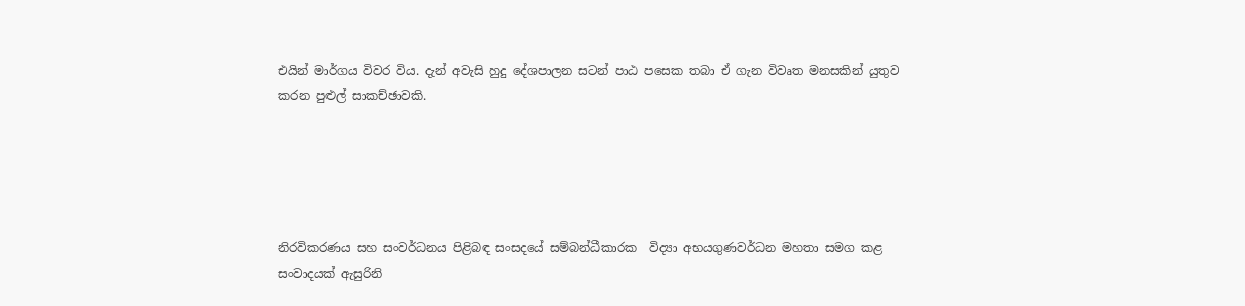එයින් මාර්ගය විවර විය. දැන් අවැසි හුදු දේශපාලන සටන් පාඨ පසෙක තබා ඒ ගැන විවෘත මනසකින් යුතුව කරන පුළුල් සාකච්ඡාවකි.





නිරවිකරණය සහ සංවර්ධනය පිළිබඳ සංසදයේ සම්බන්ධීකාරක  විද්‍යා අභයගුණවර්ධන මහතා සමග කළ සංවාදයක් ඇසුරිනි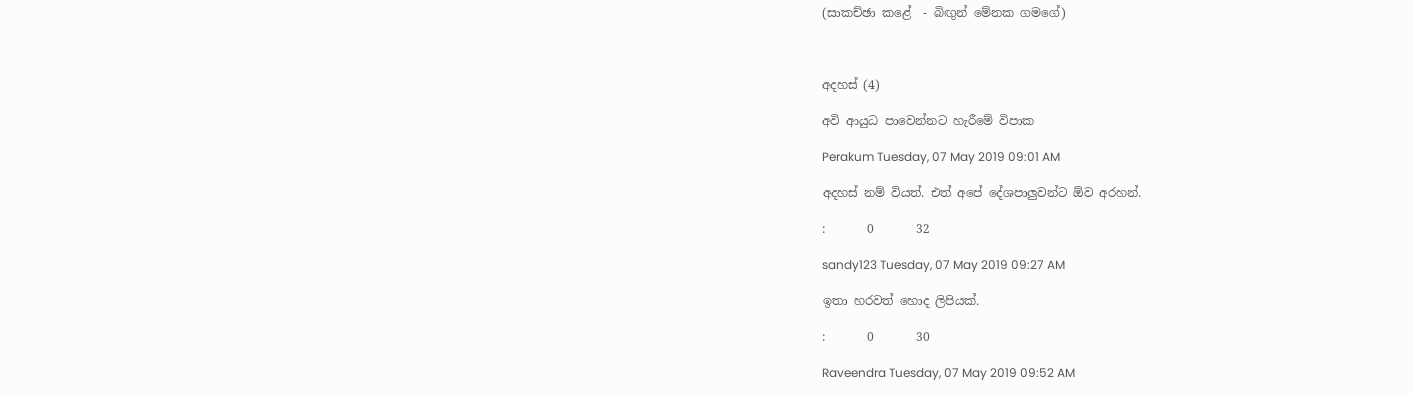(සාකච්ඡා කළේ  - බිඟුන් මේනක ගමගේ)



අදහස් (4)

අවි ආයුධ පාවෙන්නට හැරීමේ විපාක

Perakum Tuesday, 07 May 2019 09:01 AM

අදහස් නම් වියත්. එත් අපේ දේශපාලුවන්ට ඕව අරහන්.

:       0       32

sandy123 Tuesday, 07 May 2019 09:27 AM

ඉතා හරවත් හොද ලිපියක්.

:       0       30

Raveendra Tuesday, 07 May 2019 09:52 AM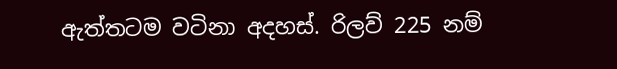ඇත්තටම වටිනා අදහස්. රිලව් 225 නම්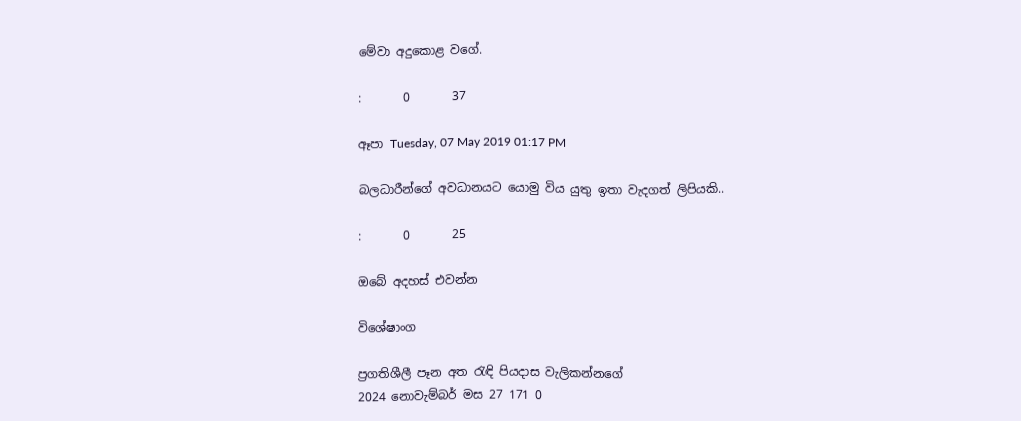මේවා අදුකොළ වගේ.

:       0       37

ඈපා Tuesday, 07 May 2019 01:17 PM

බලධාරීන්ගේ අවධානයට යොමු විය යුතු ඉතා වැදගත් ලිපියකි..

:       0       25

ඔබේ අදහස් එවන්න

විශේෂාංග

ප්‍රගතිශීලී පෑන අත රැඳි පියදාස වැලිකන්නගේ
2024 නොවැම්බර් මස 27 171 0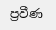ප්‍රවීණ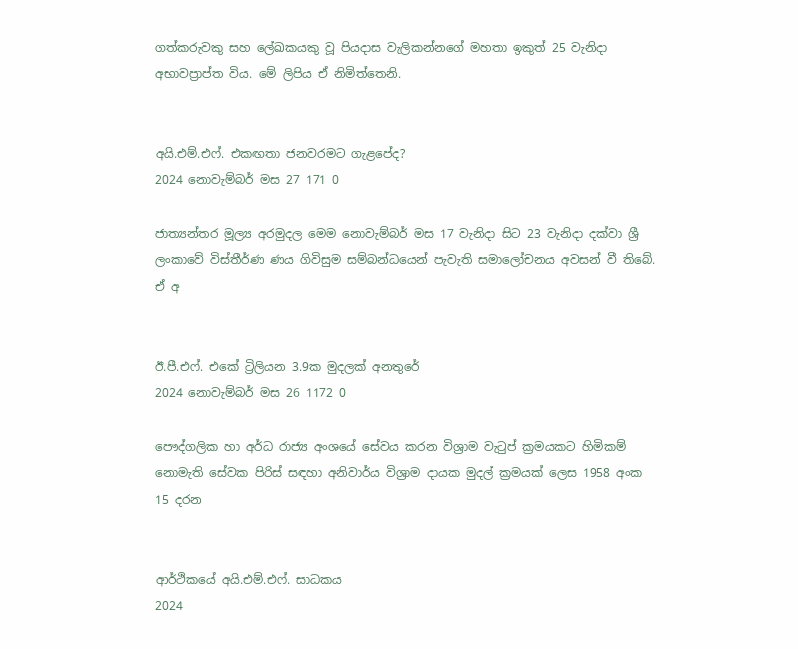ගත්කරුවකු සහ ලේඛකයකු වූ පියදාස වැලිකන්නගේ මහතා ඉකුත් 25 වැනිදා අභාවප්‍රාප්ත විය. මේ ලිපිය ඒ නිමිත්තෙනි.


අයි.එම්.එෆ්. එකඟතා ජනවරමට ගැළපේද?
2024 නොවැම්බර් මස 27 171 0

ජාත්‍යන්තර මූල්‍ය අරමුදල මෙම නොවැම්බර් මස 17 වැනිදා සිට 23 වැනිදා දක්වා ශ්‍රී ලංකාවේ විස්තීර්ණ ණය ගිවිසුම සම්බන්ධයෙන් පැවැති සමාලෝචනය අවසන් වී තිබේ. ඒ අ


ඊ.පී.එෆ්. එකේ ට්‍රිලියන 3.9ක මුදලක් අනතුරේ
2024 නොවැම්බර් මස 26 1172 0

පෞද්ගලික හා අර්ධ රාජ්‍ය අංශයේ සේවය කරන විශ්‍රාම වැටුප් ක්‍රමයකට හිමිකම් නොමැති සේවක පිරිස් සඳහා අනිවාර්ය විශ්‍රාම දායක මුදල් ක්‍රමයක් ලෙස 1958 අංක 15 දරන


ආර්ථිකයේ අයි.එම්.එෆ්. සාධකය
2024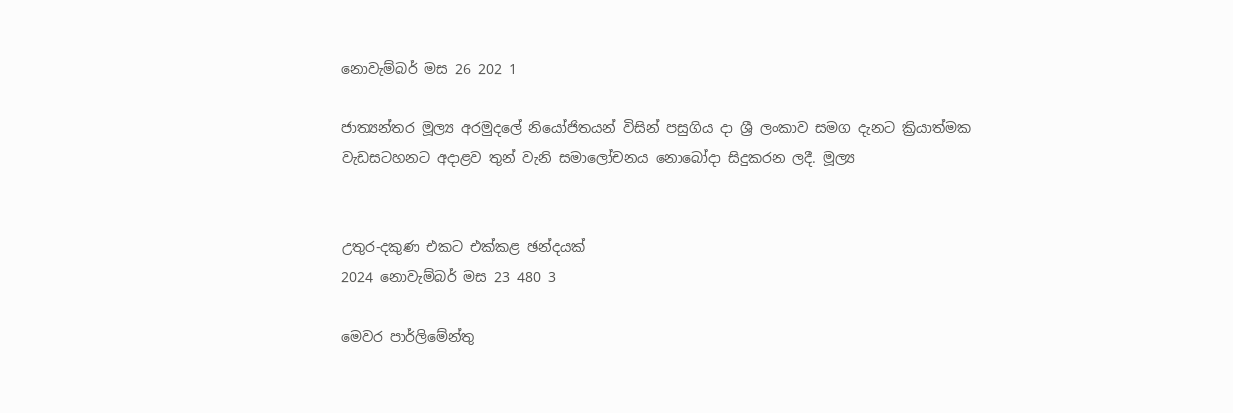නොවැම්බර් මස 26 202 1

ජාත්‍යන්තර මූල්‍ය අරමුදලේ නියෝජිතයන් විසින් පසුගිය දා ශ්‍රී ලංකාව සමග දැනට ක්‍රියාත්මක වැඩසටහනට අදාළව තුන් වැනි සමාලෝචනය නොබෝදා සිදුකරන ලදී. මූල්‍ය


උතුර-දකුණ එකට එක්කළ ඡන්දයක්
2024 නොවැම්බර් මස 23 480 3

මෙවර පාර්ලිමේන්තු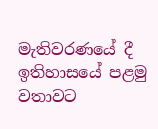මැතිවරණයේ දී ඉතිහාසයේ පළමු වතාවට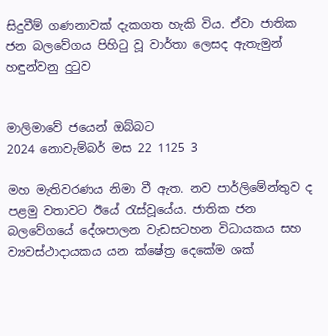සිදුවීම් ගණනාවක් දැකගත හැකි විය. ඒවා ජාතික ජන බලවේගය පිහිටු වූ වාර්තා ලෙසද ඇතැමුන් හඳුන්වනු දුටුව


මාලිමාවේ ජයෙන් ඔබ්බට
2024 නොවැම්බර් මස 22 1125 3

මහ මැතිවරණය නිමා වී ඇත. නව පාර්ලිමේන්තුව ද පළමු වතාවට ඊයේ රැස්වූයේය. ජාතික ජන බලවේගයේ දේශපාලන වැඩසටහන විධායකය සහ ව්‍යවස්ථාදායකය යන ක්ෂේත්‍ර දෙකේම ශක්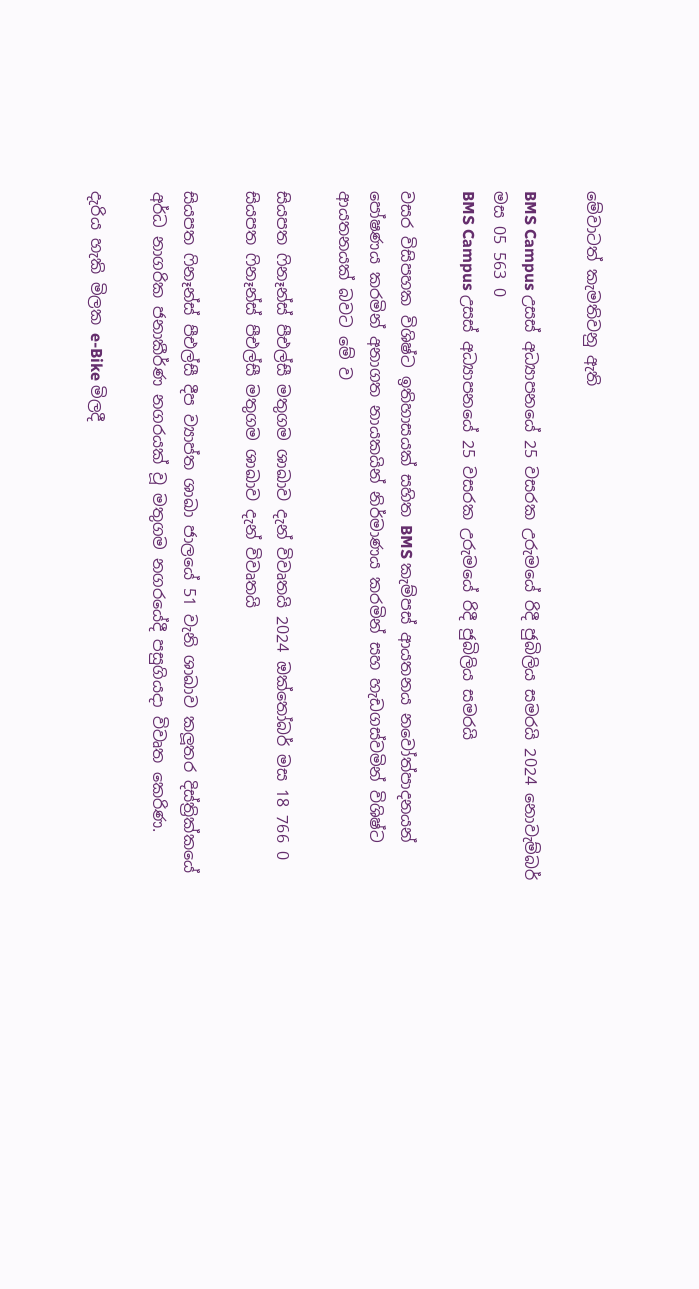මේවාටත් කැමතිවනු ඇති

BMS Campus උසස් අධ්‍යාපනයේ 25 වසරක උරුමයේ රිදී ජුබිලිය සමරයි 2024 නොවැම්බර් මස 05 563 0
BMS Campus උසස් අධ්‍යාපනයේ 25 වසරක උරුමයේ රිදී ජුබිලිය සමරයි

වසර විසිපහක විශිෂ්ට ඉතිහාසයක් සහිත BMS කැම්පස් ආයතනය නවෝත්පාදනයන් පෝෂණය කරමින් අනාගත නායකයින් නිර්මාණය කරමින් සහ හැඩගස්වමින් විශිෂ්ට ආයතනයක් බවට මේ ව

සියපත ෆිනෑන්ස් පීඑල්සී මතුගම ශාඛාව දැන් විවෘතයි 2024 ඔක්තෝබර් මස 18 766 0
සියපත ෆිනෑන්ස් පීඑල්සී මතුගම ශාඛාව දැන් විවෘතයි

සියපත ෆිනෑන්ස් පීඑල්සී දීප ව්‍යාප්ත ශාඛා ජාලයේ 51 වැනි ශාඛාව කලූතර දිස්ත්‍රික්කයේ අර්ධ නාගරික ජනාකීර්ණ නගරයක් වූ මතුගම නගරයේදී පසුගියදා විවෘත කෙරිණ.

දැරිය හැකි මිලක e-Bike මිලදී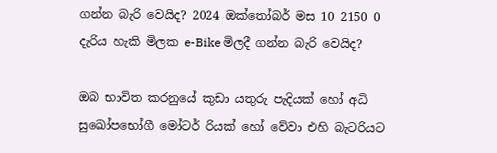ගන්න බැරි වෙයිද? 2024 ඔක්තෝබර් මස 10 2150 0
දැරිය හැකි මිලක e-Bike මිලදී ගන්න බැරි වෙයිද?

ඔබ භාවිත කරනුයේ කුඩා යතුරු පැදියක් හෝ අධි සුඛෝපභෝගී මෝටර් රියක් හෝ වේවා එහි බැටරියට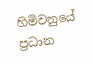හිමිවනුයේ ප්‍රධාන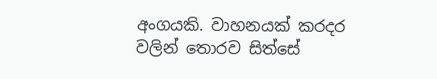අංගයකි. වාහනයක් කරදර වලින් තොරව සිත්සේ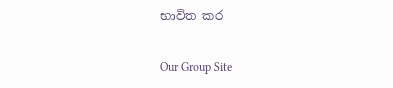භාවිත කර

Our Group Site